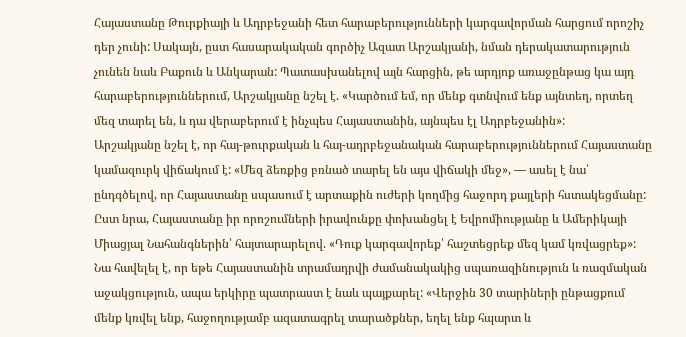Հայաստանը Թուրքիայի և Ադրբեջանի հետ հարաբերությունների կարգավորման հարցում որոշիչ դեր չունի: Սակայն, ըստ հասարակական գործիչ Ազատ Արշակյանի, նման դերակատարություն չունեն նաև Բաքուն և Անկարան: Պատասխանելով այն հարցին, թե արդյոք առաջընթաց կա այդ հարաբերություններում, Արշակյանը նշել է. «Կարծում եմ, որ մենք գտնվում ենք այնտեղ, որտեղ մեզ տարել են, և դա վերաբերում է ինչպես Հայաստանին, այնպես էլ Ադրբեջանին»:
Արշակյանը նշել է, որ հայ-թուրքական և հայ-ադրբեջանական հարաբերություններում Հայաստանը կամազուրկ վիճակում է: «Մեզ ձեռքից բռնած տարել են այս վիճակի մեջ», — ասել է նա՝ ընդգծելով, որ Հայաստանը սպասում է արտաքին ուժերի կողմից հաջորդ քայլերի հստակեցմանը: Ըստ նրա, Հայաստանը իր որոշումների իրավունքը փոխանցել է Եվրոմիությանը և Ամերիկայի Միացյալ Նահանգներին՝ հայտարարելով. «Դուք կարգավորեք՝ հաշտեցրեք մեզ կամ կռվացրեք»: Նա հավելել է, որ եթե Հայաստանին տրամադրվի ժամանակակից սպառազինություն և ռազմական աջակցություն, ապա երկիրը պատրաստ է նաև պայքարել: «Վերջին 30 տարիների ընթացքում մենք կռվել ենք, հաջողությամբ ազատագրել տարածքներ, եղել ենք հպարտ և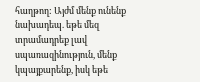հաղթող: Այժմ մենք ունենք նախադեպ. եթե մեզ տրամադրեք լավ սպառազինություն, մենք կպայքարենք, իսկ եթե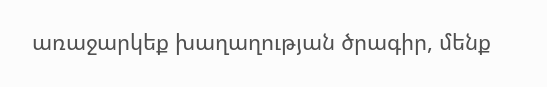առաջարկեք խաղաղության ծրագիր, մենք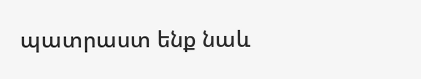պատրաստ ենք նաև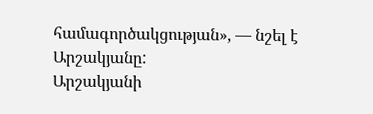համագործակցության», — նշել է Արշակյանը:
Արշակյանի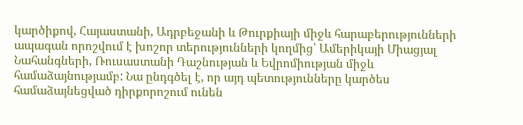կարծիքով, Հայաստանի, Ադրբեջանի և Թուրքիայի միջև հարաբերությունների ապագան որոշվում է խոշոր տերությունների կողմից՝ Ամերիկայի Միացյալ Նահանգների, Ռուսաստանի Դաշնության և Եվրոմիության միջև համաձայնությամբ: Նա ընդգծել է, որ այդ պետությունները կարծես համաձայնեցված դիրքորոշում ունեն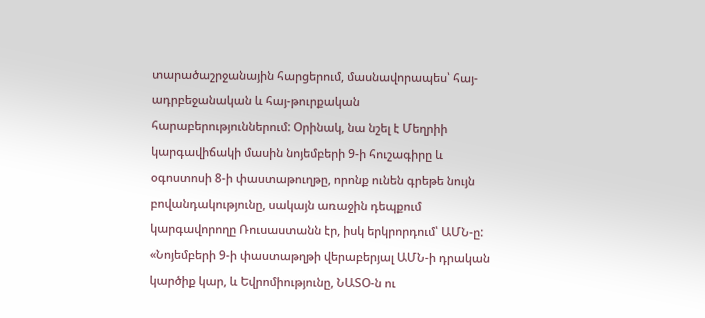տարածաշրջանային հարցերում, մասնավորապես՝ հայ-ադրբեջանական և հայ-թուրքական հարաբերություններում: Օրինակ, նա նշել է Մեղրիի կարգավիճակի մասին նոյեմբերի 9-ի հուշագիրը և օգոստոսի 8-ի փաստաթուղթը, որոնք ունեն գրեթե նույն բովանդակությունը, սակայն առաջին դեպքում կարգավորողը Ռուսաստանն էր, իսկ երկրորդում՝ ԱՄՆ-ը: «Նոյեմբերի 9-ի փաստաթղթի վերաբերյալ ԱՄՆ-ի դրական կարծիք կար, և Եվրոմիությունը, ՆԱՏՕ-ն ու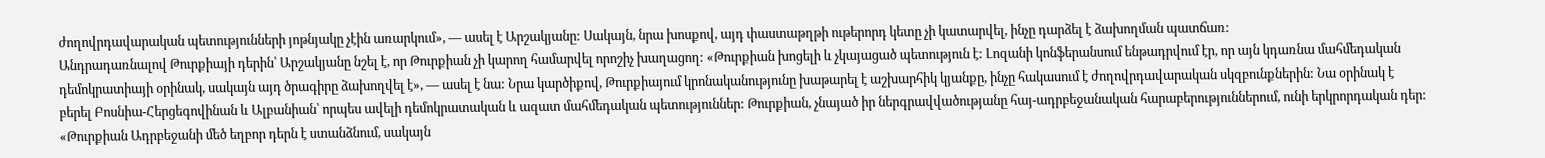ժողովրդավարական պետությունների յոթնյակը չէին առարկում», — ասել է Արշակյանը: Սակայն, նրա խոսքով, այդ փաստաթղթի ութերորդ կետը չի կատարվել, ինչը դարձել է ձախողման պատճառ:
Անդրադառնալով Թուրքիայի դերին՝ Արշակյանը նշել է, որ Թուրքիան չի կարող համարվել որոշիչ խաղացող: «Թուրքիան խոցելի և չկայացած պետություն է: Լոզանի կոնֆերանսում ենթադրվում էր, որ այն կդառնա մահմեդական դեմոկրատիայի օրինակ, սակայն այդ ծրագիրը ձախողվել է», — ասել է նա: Նրա կարծիքով, Թուրքիայում կրոնականությունը խաթարել է աշխարհիկ կյանքը, ինչը հակասում է ժողովրդավարական սկզբունքներին: Նա օրինակ է բերել Բոսնիա-Հերցեգովինան և Ալբանիան՝ որպես ավելի դեմոկրատական և ազատ մահմեդական պետություններ: Թուրքիան, չնայած իր ներգրավվածությանը հայ-ադրբեջանական հարաբերություններում, ունի երկրորդական դեր: «Թուրքիան Ադրբեջանի մեծ եղբոր դերն է ստանձնում, սակայն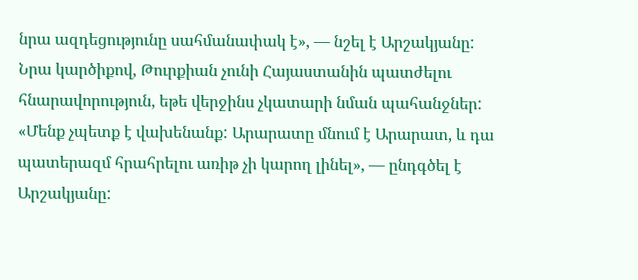նրա ազդեցությունը սահմանափակ է», — նշել է Արշակյանը: Նրա կարծիքով, Թուրքիան չունի Հայաստանին պատժելու հնարավորություն, եթե վերջինս չկատարի նման պահանջներ: «Մենք չպետք է վախենանք: Արարատը մնում է Արարատ, և դա պատերազմ հրահրելու առիթ չի կարող լինել», — ընդգծել է Արշակյանը: